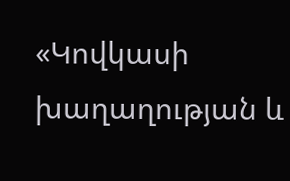«Կովկասի խաղաղության և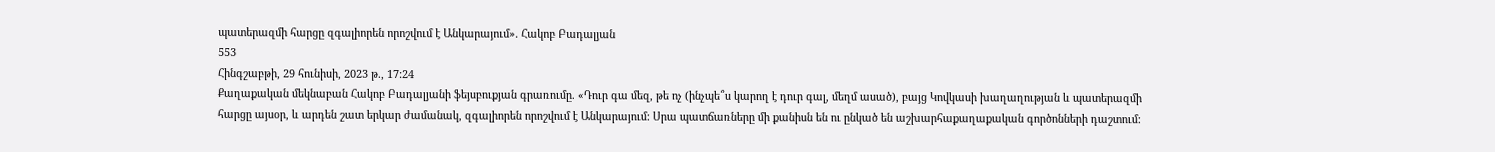պատերազմի հարցը զգալիորեն որոշվում է Անկարայում». Հակոբ Բադալյան
553
Հինգշաբթի, 29 հունիսի, 2023 թ., 17:24
Քաղաքական մեկնաբան Հակոբ Բադալյանի ֆեյսբուքյան գրառումը. «Դուր գա մեզ, թե ոչ (ինչպե՞ս կարող է դուր գալ, մեղմ ասած), բայց Կովկասի խաղաղության և պատերազմի հարցը այսօր, և արդեն շատ երկար ժամանակ, զգալիորեն որոշվում է Անկարայում: Սրա պատճառները մի քանիսն են ու ընկած են աշխարհաքաղաքական գործոնների դաշտում: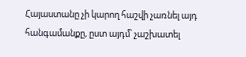Հայաստանը չի կարող հաշվի չառնել այդ հանգամանքը, ըստ այդմ՝ չաշխատել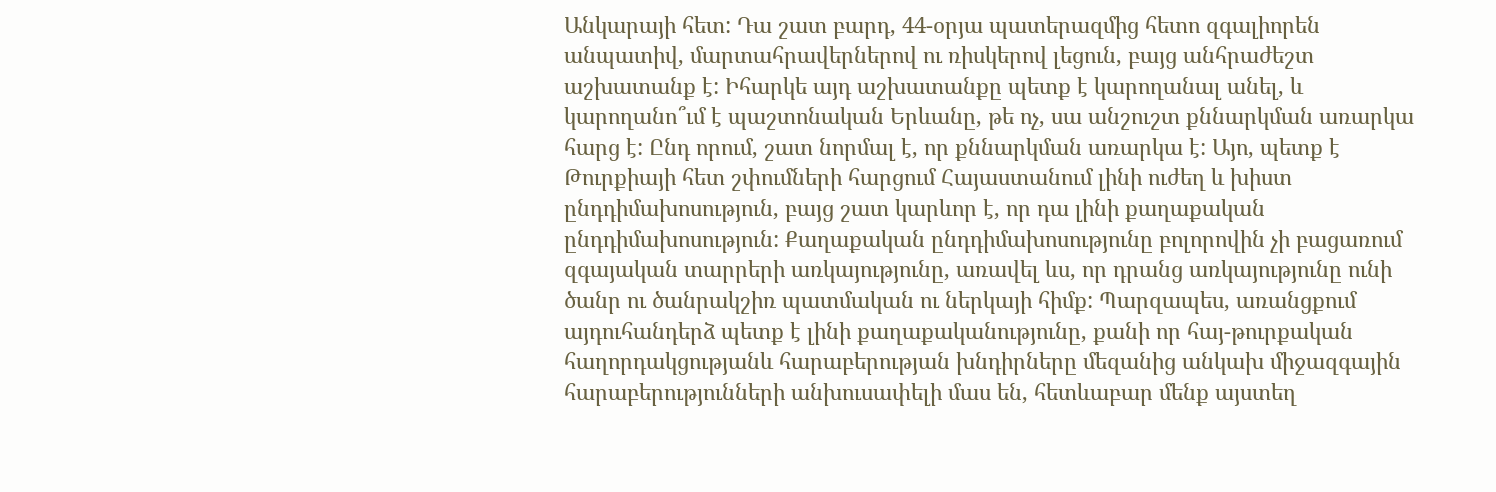Անկարայի հետ: Դա շատ բարդ, 44-օրյա պատերազմից հետո զգալիորեն անպատիվ, մարտահրավերներով ու ռիսկերով լեցուն, բայց անհրաժեշտ աշխատանք է: Իհարկե այդ աշխատանքը պետք է կարողանալ անել, և կարողանո՞ւմ է պաշտոնական Երևանը, թե ոչ, սա անշուշտ քննարկման առարկա հարց է: Ընդ որում, շատ նորմալ է, որ քննարկման առարկա է: Այո, պետք է Թուրքիայի հետ շփումների հարցում Հայաստանում լինի ուժեղ և խիստ ընդդիմախոսություն, բայց շատ կարևոր է, որ դա լինի քաղաքական ընդդիմախոսություն: Քաղաքական ընդդիմախոսությունը բոլորովին չի բացառում զգայական տարրերի առկայությունը, առավել ևս, որ դրանց առկայությունը ունի ծանր ու ծանրակշիռ պատմական ու ներկայի հիմք: Պարզապես, առանցքում այդուհանդերձ պետք է լինի քաղաքականությունը, քանի որ հայ-թուրքական հաղորդակցությանև հարաբերության խնդիրները մեզանից անկախ միջազգային հարաբերությունների անխուսափելի մաս են, հետևաբար մենք այստեղ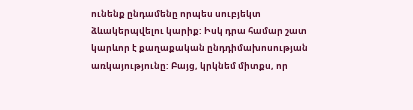ունենք ընդամենը որպես սուբյեկտ ձևակերպվելու կարիք: Իսկ դրա համար շատ կարևոր է քաղաքական ընդդիմախոսության առկայությունը: Բայց, կրկնեմ միտքս, որ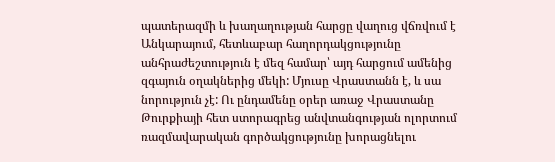պատերազմի և խաղաղության հարցը վաղուց վճռվում է Անկարայում, հետևաբար հաղորդակցությունը անհրաժեշտություն է մեզ համար՝ այդ հարցում ամենից զգայուն օղակներից մեկի: Մյուսը Վրաստանն է, և սա նորություն չէ: Ու ընդամենը օրեր առաջ Վրաստանը Թուրքիայի հետ ստորագրեց անվտանգության ոլորտում ռազմավարական գործակցությունը խորացնելու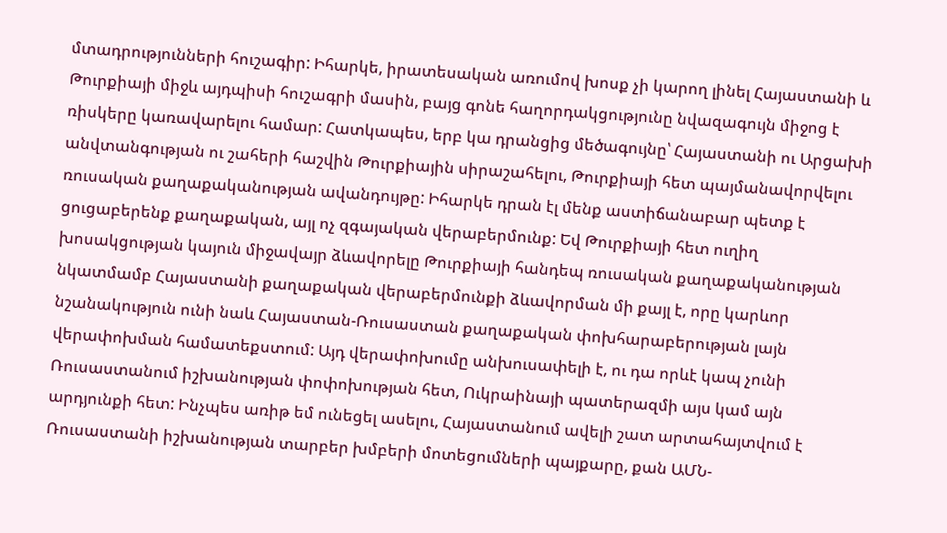մտադրությունների հուշագիր: Իհարկե, իրատեսական առումով խոսք չի կարող լինել Հայաստանի և Թուրքիայի միջև այդպիսի հուշագրի մասին, բայց գոնե հաղորդակցությունը նվազագույն միջոց է ռիսկերը կառավարելու համար: Հատկապես, երբ կա դրանցից մեծագույնը՝ Հայաստանի ու Արցախի անվտանգության ու շահերի հաշվին Թուրքիային սիրաշահելու, Թուրքիայի հետ պայմանավորվելու ռուսական քաղաքականության ավանդույթը: Իհարկե դրան էլ մենք աստիճանաբար պետք է ցուցաբերենք քաղաքական, այլ ոչ զգայական վերաբերմունք: Եվ Թուրքիայի հետ ուղիղ խոսակցության կայուն միջավայր ձևավորելը Թուրքիայի հանդեպ ռուսական քաղաքականության նկատմամբ Հայաստանի քաղաքական վերաբերմունքի ձևավորման մի քայլ է, որը կարևոր նշանակություն ունի նաև Հայաստան-Ռուսաստան քաղաքական փոխհարաբերության լայն վերափոխման համատեքստում: Այդ վերափոխումը անխուսափելի է, ու դա որևէ կապ չունի Ռուսաստանում իշխանության փոփոխության հետ, Ուկրաինայի պատերազմի այս կամ այն արդյունքի հետ: Ինչպես առիթ եմ ունեցել ասելու, Հայաստանում ավելի շատ արտահայտվում է Ռուսաստանի իշխանության տարբեր խմբերի մոտեցումների պայքարը, քան ԱՄՆ-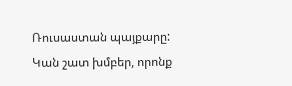Ռուսաստան պայքարը: Կան շատ խմբեր, որոնք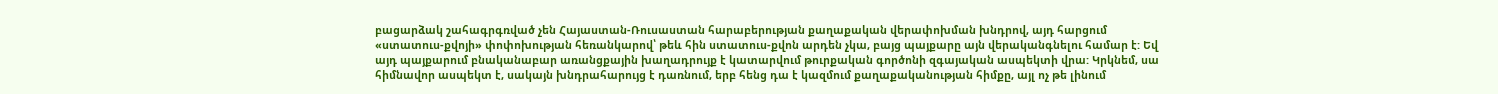բացարձակ շահագրգռված չեն Հայաստան-Ռուսաստան հարաբերության քաղաքական վերափոխման խնդրով, այդ հարցում «ստատուս-քվոյի» փոփոխության հեռանկարով՝ թեև հին ստատուս-քվոն արդեն չկա, բայց պայքարը այն վերականգնելու համար է: Եվ այդ պայքարում բնականաբար առանցքային խաղադրույք է կատարվում թուրքական գործոնի զգայական ասպեկտի վրա: Կրկնեմ, սա հիմնավոր ասպեկտ է, սակայն խնդրահարույց է դառնում, երբ հենց դա է կազմում քաղաքականության հիմքը, այլ ոչ թե լինում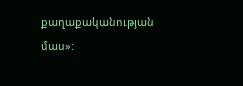քաղաքականության մաս»: